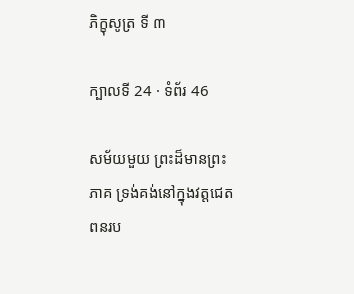ភិក្ខុសូត្រ ទី ៣

ក្បាលទី 24 · ទំព័រ 46

សម័យមួយ ព្រះដ៏មានព្រះភាគ ទ្រង់គង់នៅក្នុងវត្តជេតពនរប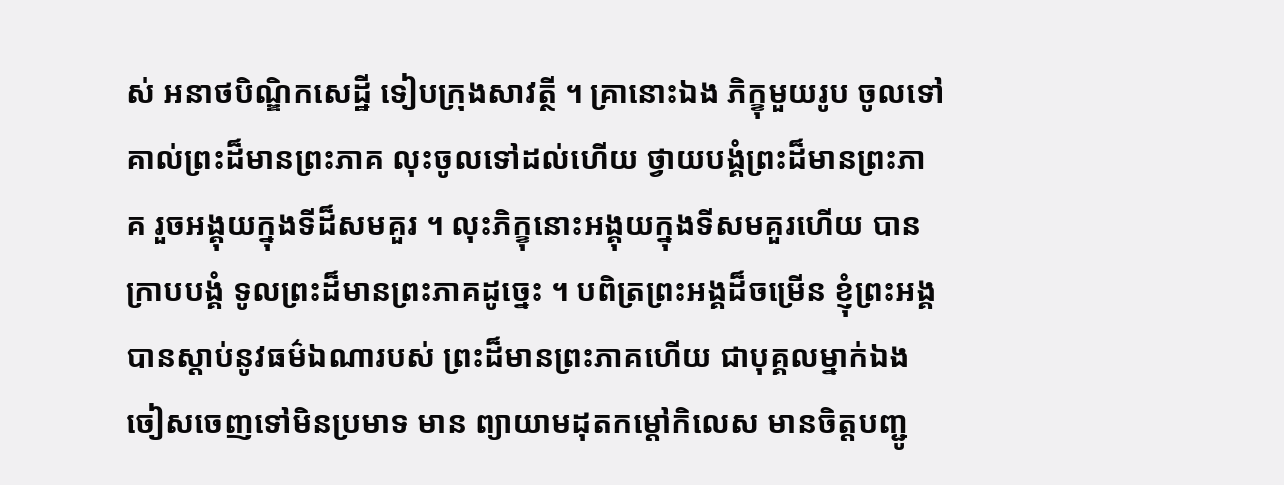ស់ អនាថបិណ្ឌិកសេដ្ឋី ទៀបក្រុងសាវត្ថី ។ គ្រានោះឯង ភិក្ខុមួយរូប ចូលទៅ គាល់ព្រះដ៏មានព្រះភាគ លុះចូលទៅដល់ហើយ ថ្វាយបង្គំព្រះដ៏មានព្រះភាគ រួចអង្គុយក្នុងទីដ៏សមគួរ ។ លុះភិក្ខុនោះអង្គុយក្នុងទីសមគួរហើយ បានក្រាបបង្គំ ទូលព្រះដ៏មានព្រះភាគដូច្នេះ ។ បពិត្រព្រះអង្គដ៏ចម្រើន ខ្ញុំព្រះអង្គបានស្តាប់នូវធម៌ឯណារបស់ ព្រះដ៏មានព្រះភាគហើយ ជាបុគ្គលម្នាក់ឯង ចៀសចេញទៅមិនប្រមាទ មាន ព្យាយាមដុតកម្តៅកិលេស មានចិត្តបញ្ជូ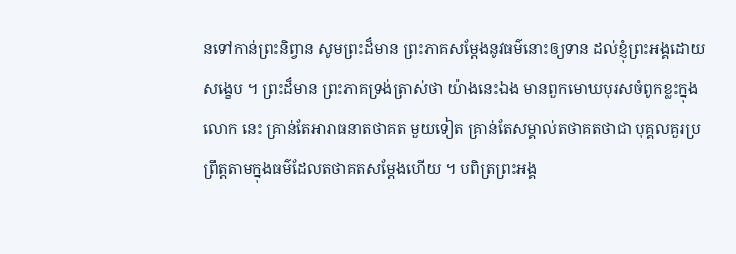នទៅកាន់ព្រះនិព្វាន សូមព្រះដ៏មាន ព្រះភាគសម្តែងនូវធម៌នោះឲ្យទាន ដល់ខ្ញុំព្រះអង្គដោយសង្ខេប ។ ព្រះដ៏មាន ព្រះភាគទ្រង់ត្រាស់ថា យ៉ាងនេះឯង មានពួកមោឃបុរសចំពូកខ្លះក្នុងលោក នេះ គ្រាន់តែអារាធនាតថាគត មួយទៀត គ្រាន់តែសម្គាល់តថាគតថាជា បុគ្គលគួរប្រព្រឹត្តតាមក្នុងធម៌ដែលតថាគតសម្តែងហើយ ។ បពិត្រព្រះអង្គ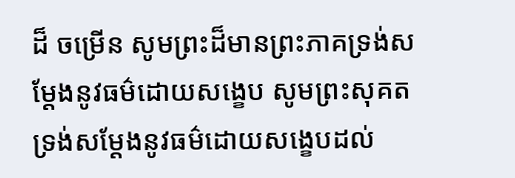ដ៏ ចម្រើន សូមព្រះដ៏មានព្រះភាគទ្រង់សម្តែងនូវធម៌ដោយសង្ខេប សូមព្រះសុគត ទ្រង់សម្តែងនូវធម៌ដោយសង្ខេបដល់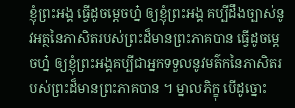ខ្ញុំព្រះអង្គ ធ្វើដូចម្តេចហ្ន៎ ឲ្យខ្ញុំព្រះអង្គ គប្បីដឹងច្បាស់នូវអត្ថនៃភាសិតរបស់ព្រះដ៏មានព្រះភាគបាន ធ្វើដូចម្តេចហ្ន៎ ឲ្យខ្ញុំព្រះអង្គគប្បីជាអ្នកទទួលនូវមត៌កនៃភាសិតរបស់ព្រះដ៏មានព្រះភាគបាន ។ ម្នាលភិក្ខុ បើដូច្នោះ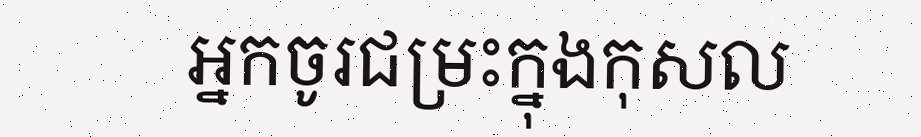អ្នកចូរជម្រះក្នុងកុសល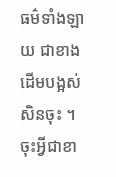ធម៌ទាំងឡាយ ជាខាងដើមបង្អស់សិនចុះ ។ ចុះអ្វីជាខា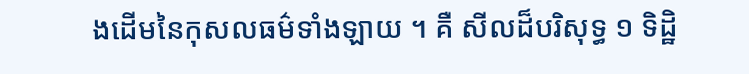ងដើមនៃកុសលធម៌ទាំងឡាយ ។ គឺ សីលដ៏បរិសុទ្ធ ១ ទិដ្ឋិ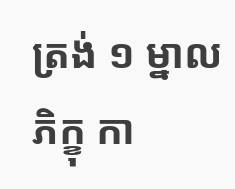ត្រង់ ១ ម្នាលភិក្ខុ កា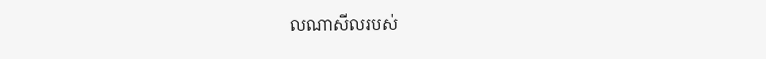លណាសីលរបស់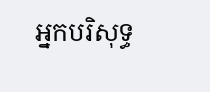អ្នកបរិសុទ្ធ